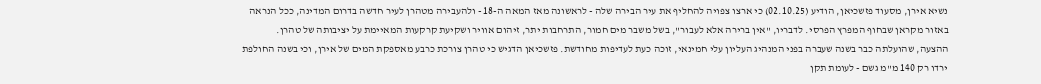נשיא אירן, מסעוד פזשכיאן, הודיע (02.10.25) כי ארצו צפויה להחליף את עיר הבירה שלה - לראשונה מאז המאה ה-18 - ולהעבירה מטהרן לעיר חדשה בדרום המדינה, ככל הנראה באזור מקראן שבחוף המפרץ הפרסי. לדבריו, "אין ברירה אלא לעבור", בשל משבר מים חמור, התרחבות יתר, זיהום אוויר ושקיעת קרקעות המאיימת על יציבותה של טהרן.
ההצעה, שהועלתה כבר בשנה שעברה בפני המנהיג העליון עלי חמינאי, זוכה כעת לעדיפות מחודשת. פזשכיאן הדגיש כי טהרן צורכת כרבע מאספקת המים של אירן, וכי בשנה החולפת ירדו רק 140 מ"מ גשם - לעומת תקן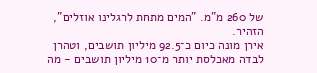של 260 מ"מ. "המים מתחת לרגלינו אוזלים", הזהיר.
אירן מונה כיום כ־92.5 מיליון תושבים, וטהרן לבדה מאכלסת יותר מ־10 מיליון תושבים - מה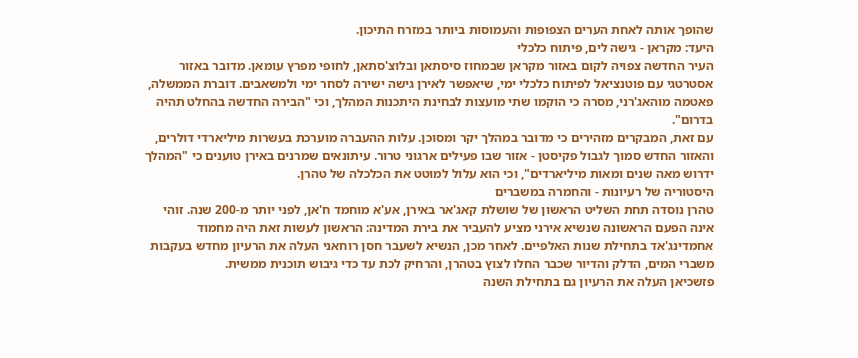שהופך אותה לאחת הערים הצפופות והעמוסות ביותר במזרח התיכון.
היעד: מקראן - גישה לים, פיתוח כלכלי
העיר החדשה צפויה לקום באזור מקראן שבמחוז סיסתאן ובלוצ'סתאן, לחופי מפרץ עומאן. מדובר באזור אסטרטגי עם פוטנציאל לפיתוח כלכלי ימי, שיאפשר לאירן גישה ישירה לסחר ימי ולמשאבים. דוברת הממשלה, פאטמה מוהאג'רני, מסרה כי הוקמו שתי מועצות לבחינת היתכנות המהלך, וכי "הבירה החדשה בהחלט תהיה בדרום".
עם זאת, המבקרים מזהירים כי מדובר במהלך יקר ומסוכן. עלות ההעברה מוערכת בעשרות מיליארדי דולרים, והאזור החדש סמוך לגבול פקיסטן - אזור שבו פעילים ארגוני טרור. עיתונאים שמרנים באירן טוענים כי "המהלך ידרוש מאה שנים ומאות מיליארדים", וכי הוא עלול למוטט את הכלכלה של טהרן.
היסטוריה של רעיונות - והחמרה במשברים
טהרן נוסדה תחת השליט הראשון של שושלת קאג'אר באירן, אע'א מוחמד ח'אן, לפני יותר מ-200 שנה. זוהי אינה הפעם הראשונה שנשיא אירני מציע להעביר את בירת המדינה: הראשון לעשות זאת היה מחמוד
אחמדינג'אד בתחילת שנות האלפיים. לאחר מכן, הנשיא לשעבר חסן רוחאני העלה את הרעיון מחדש בעקבות משברי המים, הדלק והדיור שכבר החלו לצוץ בטהרן, והרחיק לכת עד כדי גיבוש תוכנית ממשית.
פזשכיאן העלה את הרעיון גם בתחילת השנה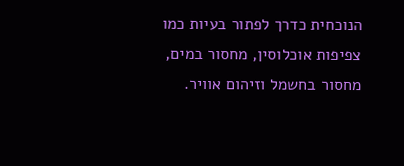הנוכחית כדרך לפתור בעיות כמו צפיפות אוכלוסין, מחסור במים, מחסור בחשמל וזיהום אוויר.